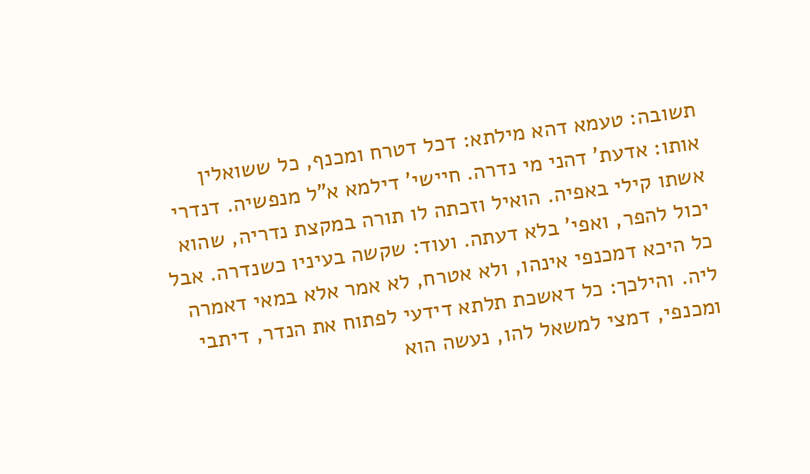תשובה: טעמא דהא מילתא: דכל דטרח ומכנף, כל ששואלין אותו: אדעת' דהני מי נדרה. חיישי' דילמא א"ל מנפשיה. דנדרי אשתו קילי באפיה. הואיל וזכתה לו תורה במקצת נדריה, שהוא יכול להפר, ואפי' בלא דעתה. ועוד: שקשה בעיניו כשנדרה. אבל כל היכא דמכנפי אינהו, ולא אטרח, לא אמר אלא במאי דאמרה ליה. והילכך: כל דאשכת תלתא דידעי לפתוח את הנדר, דיתבי ומכנפי, דמצי למשאל להו, נעשה הוא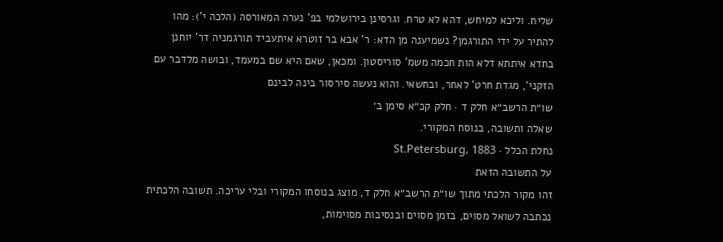שליח. וליכא למיחש, דהא לא טרח. וגרסינן בירושלמי בפ' נערה המאורסה (הלכה י'): מהו להתיר על ידי התורגמן? נשמיענה מן הדא: ר' אבא בר זוטרא איתעביד תורגמניה דר' יוחנן בחדא איתתא דלא הות חכמה משמ' סוריסטון. ומכאן, שאם היא שם במעמד, ובושה מלדבר עם הזקני', מגדת חרט' לאחר, ובחשאי. והוא נעשה סירסור בינה לבינם
שו״ת הרשב״א חלק ד · חלק קכ״א סימן ב׳
שאלה ותשובה, בנוסח המקורי.
נחלת הכלל · St.Petersburg, 1883
על התשובה הזאת
זהו מקור הלכתי מתוך שו״ת הרשב״א חלק ד, מוצג בנוסחו המקורי ובלי עריכה. תשובה הלכתית נכתבה לשואל מסוים, בזמן מסוים ובנסיבות מסוימות,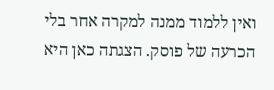ואין ללמוד ממנה למקרה אחר בלי הכרעה של פוסק. הצגתה כאן היא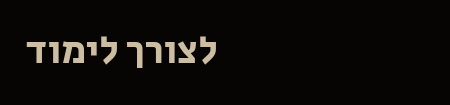לצורך לימוד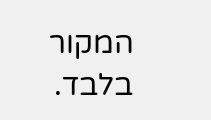המקור בלבד.